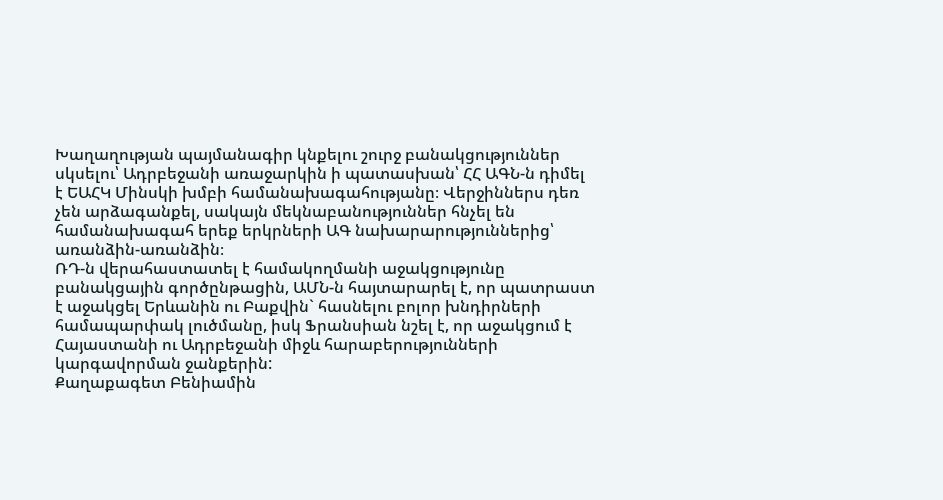Խաղաղության պայմանագիր կնքելու շուրջ բանակցություններ սկսելու՝ Ադրբեջանի առաջարկին ի պատասխան՝ ՀՀ ԱԳՆ-ն դիմել է ԵԱՀԿ Մինսկի խմբի համանախագահությանը։ Վերջիններս դեռ չեն արձագանքել, սակայն մեկնաբանություններ հնչել են համանախագահ երեք երկրների ԱԳ նախարարություններից՝ առանձին-առանձին։
ՌԴ-ն վերահաստատել է համակողմանի աջակցությունը բանակցային գործընթացին, ԱՄՆ-ն հայտարարել է, որ պատրաստ է աջակցել Երևանին ու Բաքվին` հասնելու բոլոր խնդիրների համապարփակ լուծմանը, իսկ Ֆրանսիան նշել է, որ աջակցում է Հայաստանի ու Ադրբեջանի միջև հարաբերությունների կարգավորման ջանքերին:
Քաղաքագետ Բենիամին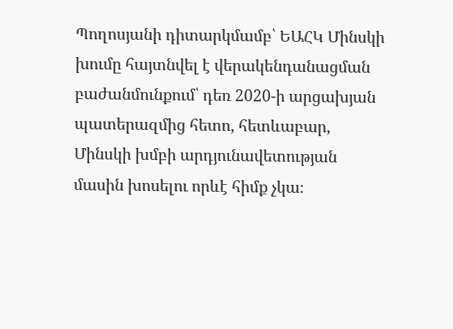Պողոսյանի դիտարկմամբ՝ ԵԱՀԿ Մինսկի խումը հայտնվել է վերակենդանացման բաժանմունքում՝ դեռ 2020-ի արցախյան պատերազմից հետո, հետևաբար, Մինսկի խմբի արդյունավետության մասին խոսելու որևէ հիմք չկա։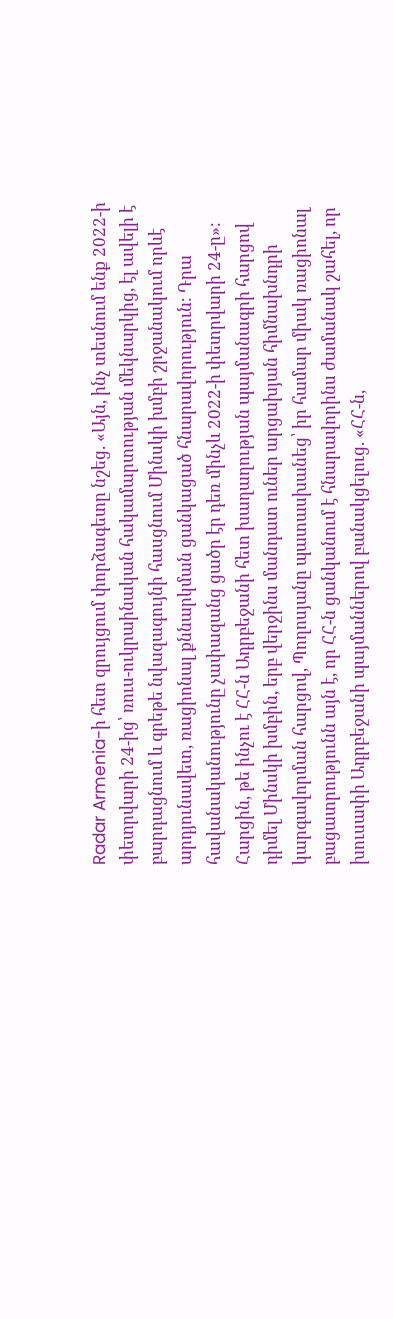Radar Armenia-ի հետ զրույցում փորձագետը նշեց. «Այն, ինչ տեսնում ենք 2022-ի փետրվարի 24-ից՝ ռուս-ուկրաինական հակամարտության մեկնարկից, էլ ավելի է բարդացնում և գրեթե նվազագույնի հասցնում Մինսկի խմբի շրջանակում որևէ արդյունավետ, ռացիոնալ քննարկման ցանկացած հնարավորություն։ Դրա հավանականությունը չափազանց ցածր էր դեռ մինչև 2022-ի փետրվարի 24-ը»։
Հարցին, թե ինչու է ՀՀ-ն Ադրբեջանի հետ խաղաղության պայմանագրի հարցով դիմել Մինսկի խմբին, երբ վերջինս մանդատ ուներ արցախյան հիմնախնդրի կարգավորման հարցով, Պողոսյանը պատասխանեց՝ իր համար միակ ռացիոնալ բացատրությունն այն է, որ ՀՀ-ն ցանկանում է հնարավորինս ժամանակ շահել, որ խուսափի Ադրբեջանի պայմաններով բանակցելուց. «ՀՀ-ն,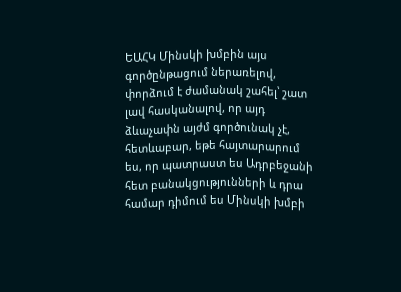ԵԱՀԿ Մինսկի խմբին այս գործընթացում ներառելով, փորձում է ժամանակ շահել՝ շատ լավ հասկանալով, որ այդ ձևաչափն այժմ գործունակ չէ, հետևաբար, եթե հայտարարում ես, որ պատրաստ ես Ադրբեջանի հետ բանակցությունների և դրա համար դիմում ես Մինսկի խմբի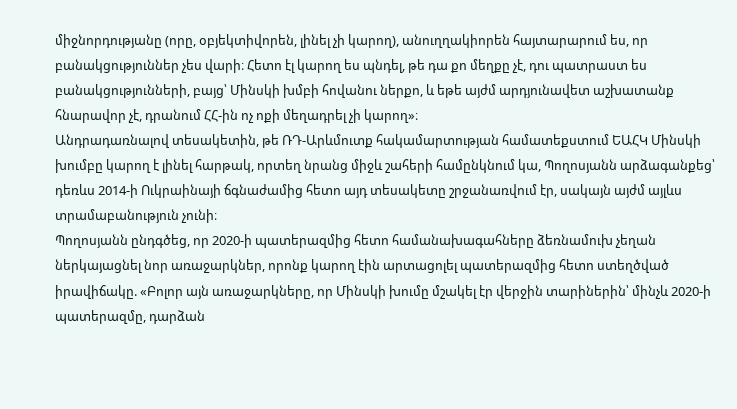միջնորդությանը (որը, օբյեկտիվորեն, լինել չի կարող), անուղղակիորեն հայտարարում ես, որ բանակցություններ չես վարի։ Հետո էլ կարող ես պնդել, թե դա քո մեղքը չէ, դու պատրաստ ես բանակցությունների, բայց՝ Մինսկի խմբի հովանու ներքո, և եթե այժմ արդյունավետ աշխատանք հնարավոր չէ, դրանում ՀՀ-ին ոչ ոքի մեղադրել չի կարող»։
Անդրադառնալով տեսակետին, թե ՌԴ-Արևմուտք հակամարտության համատեքստում ԵԱՀԿ Մինսկի խումբը կարող է լինել հարթակ, որտեղ նրանց միջև շահերի համընկնում կա, Պողոսյանն արձագանքեց՝ դեռևս 2014-ի Ուկրաինայի ճգնաժամից հետո այդ տեսակետը շրջանառվում էր, սակայն այժմ այլևս տրամաբանություն չունի։
Պողոսյանն ընդգծեց, որ 2020-ի պատերազմից հետո համանախագահները ձեռնամուխ չեղան ներկայացնել նոր առաջարկներ, որոնք կարող էին արտացոլել պատերազմից հետո ստեղծված իրավիճակը. «Բոլոր այն առաջարկները, որ Մինսկի խումը մշակել էր վերջին տարիներին՝ մինչև 2020-ի պատերազմը, դարձան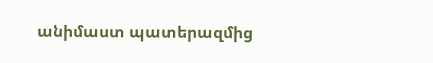անիմաստ պատերազմից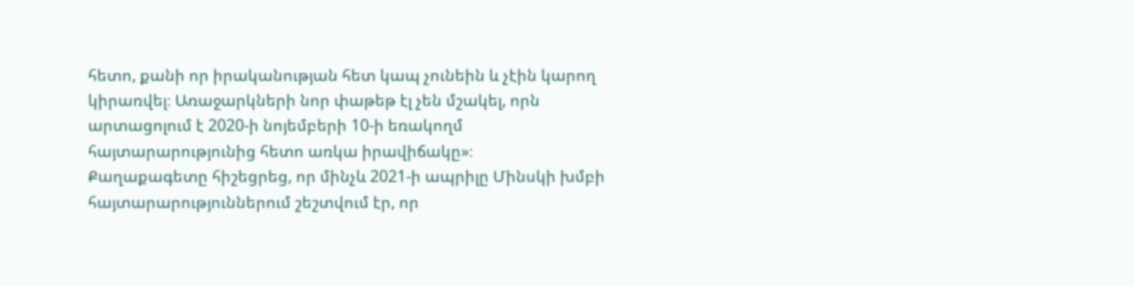հետո, քանի որ իրականության հետ կապ չունեին և չէին կարող կիրառվել։ Առաջարկների նոր փաթեթ էլ չեն մշակել, որն արտացոլում է 2020-ի նոյեմբերի 10-ի եռակողմ հայտարարությունից հետո առկա իրավիճակը»։
Քաղաքագետը հիշեցրեց, որ մինչև 2021-ի ապրիլը Մինսկի խմբի հայտարարություններում շեշտվում էր, որ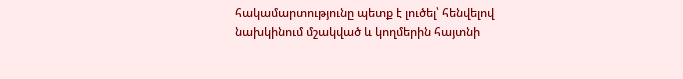հակամարտությունը պետք է լուծել՝ հենվելով նախկինում մշակված և կողմերին հայտնի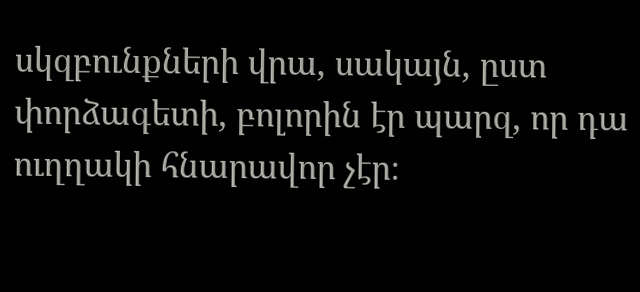սկզբունքների վրա, սակայն, ըստ փորձագետի, բոլորին էր պարզ, որ դա ուղղակի հնարավոր չէր։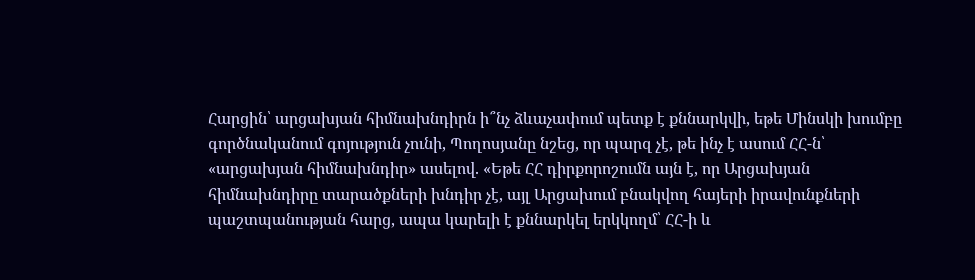Հարցին՝ արցախյան հիմնախնդիրն ի՞նչ ձևաչափում պետք է քննարկվի, եթե Մինսկի խումբը գործնականում գոյություն չունի, Պողոսյանը նշեց, որ պարզ չէ, թե ինչ է ասում ՀՀ-ն՝ «արցախյան հիմնախնդիր» ասելով. «Եթե ՀՀ դիրքորոշումն այն է, որ Արցախյան հիմնախնդիրը տարածքների խնդիր չէ, այլ Արցախում բնակվող հայերի իրավունքների պաշտպանության հարց, ապա կարելի է քննարկել երկկողմ՝ ՀՀ-ի և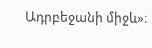Ադրբեջանի միջև»։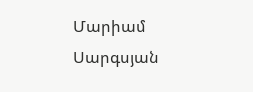Մարիամ Սարգսյան